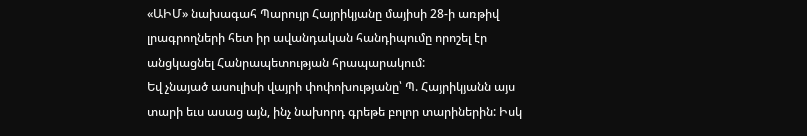«ԱԻՄ» նախագահ Պարույր Հայրիկյանը մայիսի 28-ի առթիվ լրագրողների հետ իր ավանդական հանդիպումը որոշել էր անցկացնել Հանրապետության հրապարակում:
Եվ չնայած ասուլիսի վայրի փոփոխությանը՝ Պ. Հայրիկյանն այս տարի եւս ասաց այն, ինչ նախորդ գրեթե բոլոր տարիներին: Իսկ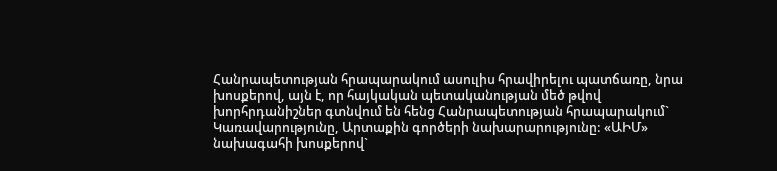Հանրապետության հրապարակում ասուլիս հրավիրելու պատճառը, նրա խոսքերով, այն է, որ հայկական պետականության մեծ թվով խորհրդանիշներ գտնվում են հենց Հանրապետության հրապարակում` Կառավարությունը, Արտաքին գործերի նախարարությունը: «ԱԻՄ» նախագահի խոսքերով`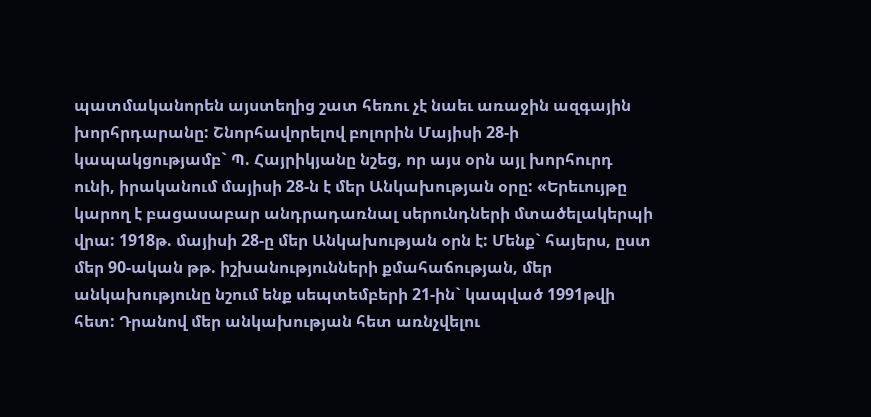պատմականորեն այստեղից շատ հեռու չէ նաեւ առաջին ազգային խորհրդարանը: Շնորհավորելով բոլորին Մայիսի 28-ի կապակցությամբ` Պ. Հայրիկյանը նշեց, որ այս օրն այլ խորհուրդ ունի, իրականում մայիսի 28-ն է մեր Անկախության օրը: «Երեւույթը կարող է բացասաբար անդրադառնալ սերունդների մտածելակերպի վրա: 1918թ. մայիսի 28-ը մեր Անկախության օրն է: Մենք` հայերս, ըստ մեր 90-ական թթ. իշխանությունների քմահաճության, մեր անկախությունը նշում ենք սեպտեմբերի 21-ին` կապված 1991թվի հետ: Դրանով մեր անկախության հետ առնչվելու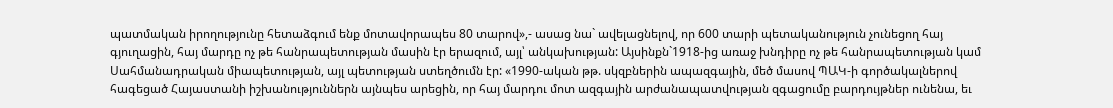պատմական իրողությունը հետաձգում ենք մոտավորապես 80 տարով»,- ասաց նա` ավելացնելով, որ 600 տարի պետականություն չունեցող հայ գյուղացին, հայ մարդը ոչ թե հանրապետության մասին էր երազում, այլ՝ անկախության: Այսինքն`1918-ից առաջ խնդիրը ոչ թե հանրապետության կամ Սահմանադրական միապետության, այլ պետության ստեղծումն էր: «1990-ական թթ. սկզբներին ապազգային, մեծ մասով ՊԱԿ-ի գործակալներով հագեցած Հայաստանի իշխանություններն այնպես արեցին, որ հայ մարդու մոտ ազգային արժանապատվության զգացումը բարդույթներ ունենա, եւ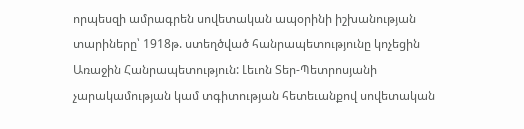որպեսզի ամրագրեն սովետական ապօրինի իշխանության տարիները՝ 1918թ. ստեղծված հանրապետությունը կոչեցին Առաջին Հանրապետություն: Լեւոն Տեր-Պետրոսյանի չարակամության կամ տգիտության հետեւանքով սովետական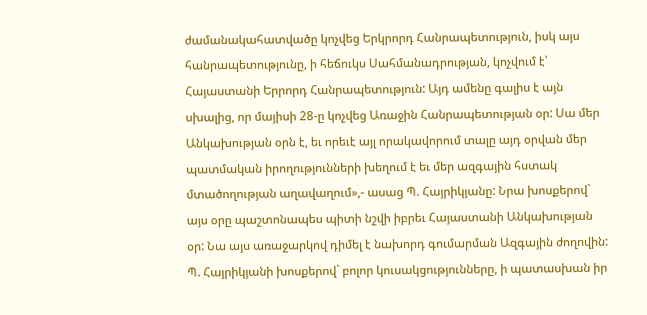ժամանակահատվածը կոչվեց Երկրորդ Հանրապետություն, իսկ այս հանրապետությունը, ի հեճուկս Սահմանադրության, կոչվում է՝ Հայաստանի Երրորդ Հանրապետություն: Այդ ամենը գալիս է այն սխալից, որ մայիսի 28-ը կոչվեց Առաջին Հանրապետության օր: Սա մեր Անկախության օրն է, եւ որեւէ այլ որակավորում տալը այդ օրվան մեր պատմական իրողությունների խեղում է եւ մեր ազգային հստակ մտածողության աղավաղում»,- ասաց Պ. Հայրիկյանը: Նրա խոսքերով` այս օրը պաշտոնապես պիտի նշվի իբրեւ Հայաստանի Անկախության օր: Նա այս առաջարկով դիմել է նախորդ գումարման Ազգային ժողովին: Պ. Հայրիկյանի խոսքերով` բոլոր կուսակցությունները, ի պատասխան իր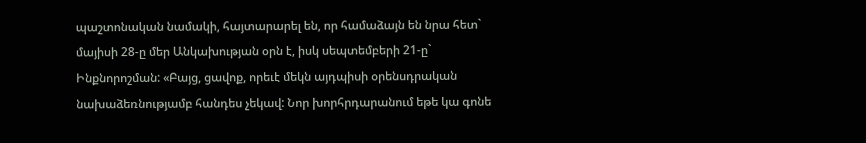պաշտոնական նամակի, հայտարարել են, որ համաձայն են նրա հետ` մայիսի 28-ը մեր Անկախության օրն է, իսկ սեպտեմբերի 21-ը` Ինքնորոշման: «Բայց, ցավոք, որեւէ մեկն այդպիսի օրենսդրական նախաձեռնությամբ հանդես չեկավ: Նոր խորհրդարանում եթե կա գոնե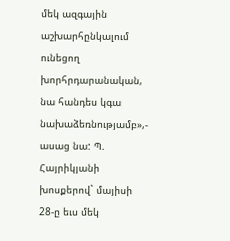մեկ ազգային աշխարհընկալում ունեցող խորհրդարանական, նա հանդես կգա նախաձեռնությամբ»,- ասաց նա: Պ. Հայրիկյանի խոսքերով` մայիսի 28-ը եւս մեկ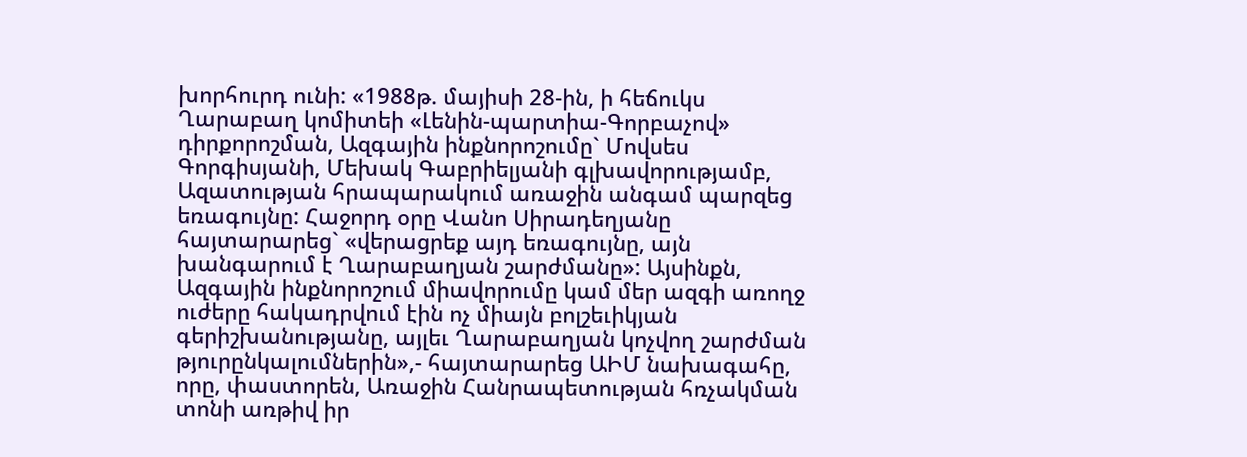խորհուրդ ունի: «1988թ. մայիսի 28-ին, ի հեճուկս Ղարաբաղ կոմիտեի «Լենին-պարտիա-Գորբաչով» դիրքորոշման, Ազգային ինքնորոշումը` Մովսես Գորգիսյանի, Մեխակ Գաբրիելյանի գլխավորությամբ, Ազատության հրապարակում առաջին անգամ պարզեց եռագույնը: Հաջորդ օրը Վանո Սիրադեղյանը հայտարարեց` «վերացրեք այդ եռագույնը, այն խանգարում է Ղարաբաղյան շարժմանը»: Այսինքն, Ազգային ինքնորոշում միավորումը կամ մեր ազգի առողջ ուժերը հակադրվում էին ոչ միայն բոլշեւիկյան գերիշխանությանը, այլեւ Ղարաբաղյան կոչվող շարժման թյուրընկալումներին»,- հայտարարեց ԱԻՄ նախագահը, որը, փաստորեն, Առաջին Հանրապետության հռչակման տոնի առթիվ իր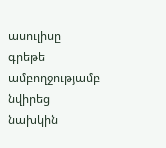ասուլիսը գրեթե ամբողջությամբ նվիրեց նախկին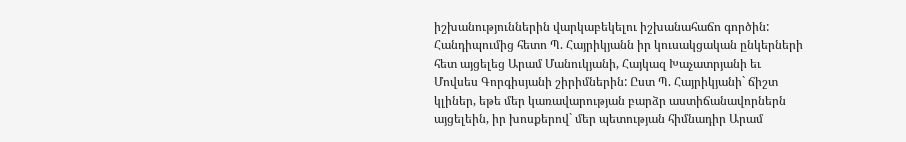իշխանություններին վարկաբեկելու իշխանահաճո գործին: Հանդիպումից հետո Պ. Հայրիկյանն իր կուսակցական ընկերների հետ այցելեց Արամ Մանուկյանի, Հայկազ Խաչատրյանի եւ Մովսես Գորգիսյանի շիրիմներին: Ըստ Պ. Հայրիկյանի` ճիշտ կլիներ, եթե մեր կառավարության բարձր աստիճանավորներն այցելեին, իր խոսքերով` մեր պետության հիմնադիր Արամ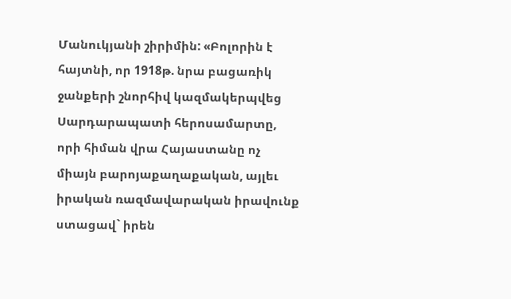Մանուկյանի շիրիմին: «Բոլորին է հայտնի, որ 1918թ. նրա բացառիկ ջանքերի շնորհիվ կազմակերպվեց Սարդարապատի հերոսամարտը, որի հիման վրա Հայաստանը ոչ միայն բարոյաքաղաքական, այլեւ իրական ռազմավարական իրավունք ստացավ` իրեն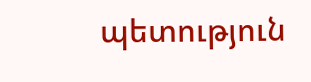պետություն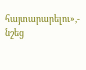հայտարարելու»,- նշեց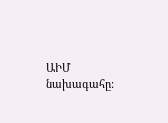ԱԻՄ նախագահը: